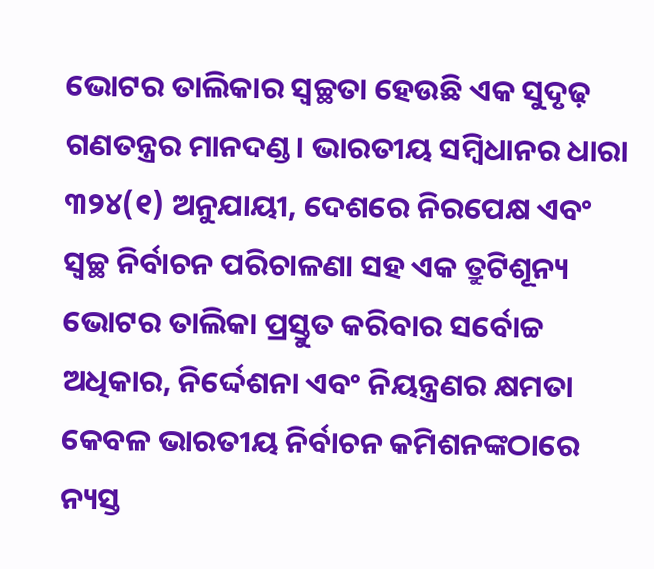ଭୋଟର ତାଲିକାର ସ୍ବଚ୍ଛତା ହେଉଛି ଏକ ସୁଦୃଢ଼ ଗଣତନ୍ତ୍ରର ମାନଦଣ୍ଡ। ଭାରତୀୟ ସମ୍ବିଧାନର ଧାରା ୩୨୪(୧) ଅନୁଯାୟୀ, ଦେଶରେ ନିରପେକ୍ଷ ଏବଂ ସ୍ବଚ୍ଛ ନିର୍ବାଚନ ପରିଚାଳଣା ସହ ଏକ ତ୍ରୁଟିଶୂନ୍ୟ ଭୋଟର ତାଲିକା ପ୍ରସ୍ତୁତ କରିବାର ସର୍ବୋଚ୍ଚ ଅଧିକାର, ନିର୍ଦ୍ଦେଶନା ଏବଂ ନିୟନ୍ତ୍ରଣର କ୍ଷମତା କେବଳ ଭାରତୀୟ ନିର୍ବାଚନ କମିଶନଙ୍କଠାରେ ନ୍ୟସ୍ତ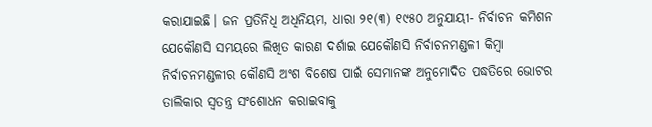କରାଯାଇଛି। ଜନ ପ୍ରତିନିଧି ଅଧିନିୟମ, ଧାରା ୨୧(୩) ୧୯୫୦ ଅନୁଯାୟୀ- ନିର୍ବାଚନ କମିଶନ ଯେକୌଣସି ସମୟରେ ଲିଖିତ କାରଣ ଦର୍ଶାଇ ଯେକୌଣସି ନିର୍ବାଚନମଣ୍ଡଳୀ କିମ୍ବା ନିର୍ବାଚନମଣ୍ଡଳୀର କୌଣସି ଅଂଶ ବିଶେଷ ପାଇଁ ସେମାନଙ୍କ ଅନୁମୋଦିତ ପଦ୍ଧତିରେ ଭୋଟର ତାଲିକାର ସ୍ବତନ୍ତ୍ର ସଂଶୋଧନ କରାଇବାକୁ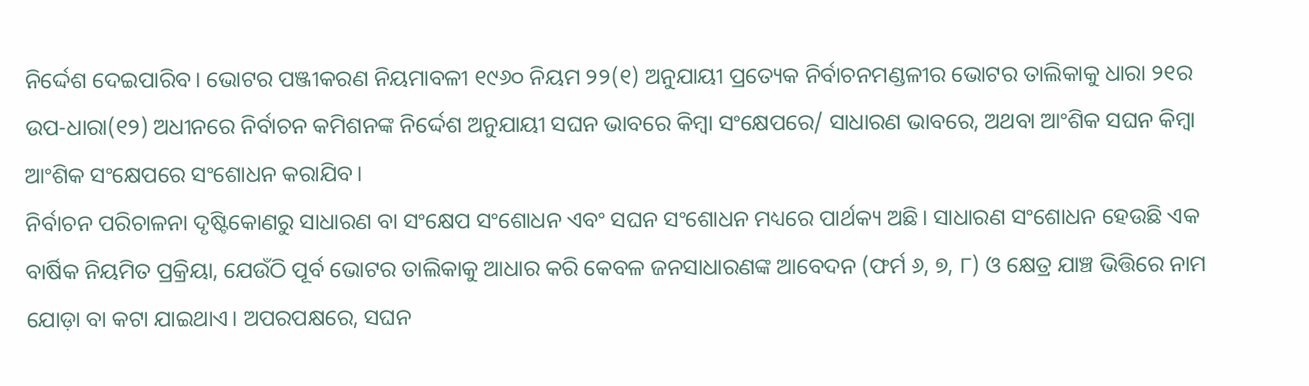ନିର୍ଦ୍ଦେଶ ଦେଇପାରିବ। ଭୋଟର ପଞ୍ଜୀକରଣ ନିୟମାବଳୀ ୧୯୬୦ ନିୟମ ୨୨(୧) ଅନୁଯାୟୀ ପ୍ରତ୍ୟେକ ନିର୍ବାଚନମଣ୍ଡଳୀର ଭୋଟର ତାଲିକାକୁ ଧାରା ୨୧ର ଉପ-ଧାରା(୧୨) ଅଧୀନରେ ନିର୍ବାଚନ କମିଶନଙ୍କ ନିର୍ଦ୍ଦେଶ ଅନୁଯାୟୀ ସଘନ ଭାବରେ କିମ୍ବା ସଂକ୍ଷେପରେ/ ସାଧାରଣ ଭାବରେ, ଅଥବା ଆଂଶିକ ସଘନ କିମ୍ବା ଆଂଶିକ ସଂକ୍ଷେପରେ ସଂଶୋଧନ କରାଯିବ।
ନିର୍ବାଚନ ପରିଚାଳନା ଦୃଷ୍ଟିକୋଣରୁ ସାଧାରଣ ବା ସଂକ୍ଷେପ ସଂଶୋଧନ ଏବଂ ସଘନ ସଂଶୋଧନ ମଧ୍ୟରେ ପାର୍ଥକ୍ୟ ଅଛି। ସାଧାରଣ ସଂଶୋଧନ ହେଉଛି ଏକ ବାର୍ଷିକ ନିୟମିତ ପ୍ରକ୍ରିୟା, ଯେଉଁଠି ପୂର୍ବ ଭୋଟର ତାଲିକାକୁ ଆଧାର କରି କେବଳ ଜନସାଧାରଣଙ୍କ ଆବେଦନ (ଫର୍ମ ୬, ୭, ୮) ଓ କ୍ଷେତ୍ର ଯାଞ୍ଚ ଭିତ୍ତିରେ ନାମ ଯୋଡ଼ା ବା କଟା ଯାଇଥାଏ। ଅପରପକ୍ଷରେ, ସଘନ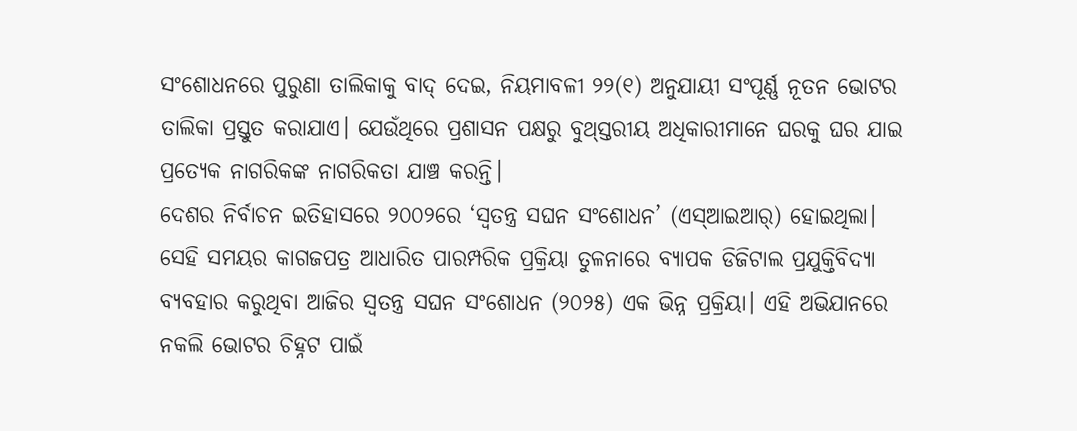ସଂଶୋଧନରେ ପୁରୁଣା ତାଲିକାକୁ ବାଦ୍ ଦେଇ, ନିୟମାବଳୀ ୨୨(୧) ଅନୁଯାୟୀ ସଂପୂର୍ଣ୍ଣ ନୂତନ ଭୋଟର ତାଲିକା ପ୍ରସ୍ତୁତ କରାଯାଏ। ଯେଉଁଥିରେ ପ୍ରଶାସନ ପକ୍ଷରୁ ବୁଥ୍ସ୍ତରୀୟ ଅଧିକାରୀମାନେ ଘରକୁ ଘର ଯାଇ ପ୍ରତ୍ୟେକ ନାଗରିକଙ୍କ ନାଗରିକତା ଯାଞ୍ଚ କରନ୍ତି।
ଦେଶର ନିର୍ବାଚନ ଇତିହାସରେ ୨୦୦୨ରେ ‘ସ୍ବତନ୍ତ୍ର ସଘନ ସଂଶୋଧନ’ (ଏସ୍ଆଇଆର୍) ହୋଇଥିଲା। ସେହି ସମୟର କାଗଜପତ୍ର ଆଧାରିତ ପାରମ୍ପରିକ ପ୍ରକ୍ରିୟା ତୁଳନାରେ ବ୍ୟାପକ ଡିଜିଟାଲ ପ୍ରଯୁକ୍ତିବିଦ୍ୟା ବ୍ୟବହାର କରୁଥିବା ଆଜିର ସ୍ବତନ୍ତ୍ର ସଘନ ସଂଶୋଧନ (୨୦୨୫) ଏକ ଭିନ୍ନ ପ୍ରକ୍ରିୟା। ଏହି ଅଭିଯାନରେ ନକଲି ଭୋଟର ଚିହ୍ନଟ ପାଇଁ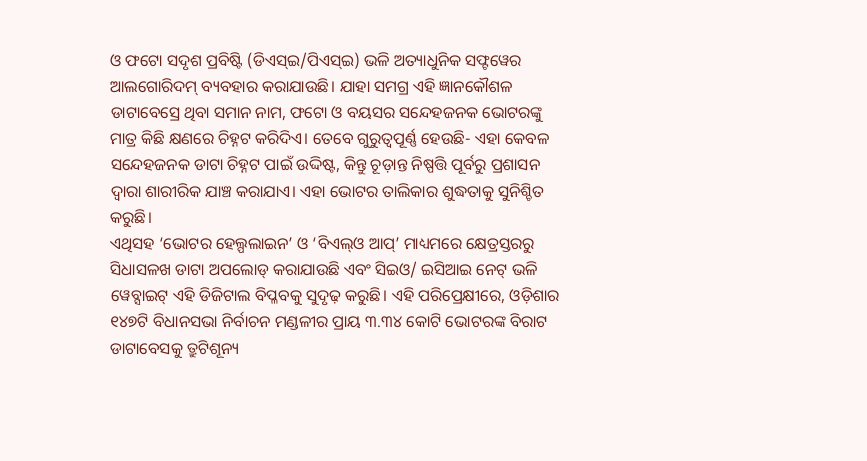ଓ ଫଟୋ ସଦୃଶ ପ୍ରବିଷ୍ଟି (ଡିଏସ୍ଇ/ପିଏସ୍ଇ) ଭଳି ଅତ୍ୟାଧୁନିକ ସଫ୍ଟୱେର ଆଲଗୋରିଦମ୍ ବ୍ୟବହାର କରାଯାଉଛି। ଯାହା ସମଗ୍ର ଏହି ଜ୍ଞାନକୌଶଳ ଡାଟାବେସ୍ରେ ଥିବା ସମାନ ନାମ, ଫଟୋ ଓ ବୟସର ସନ୍ଦେହଜନକ ଭୋଟରଙ୍କୁ ମାତ୍ର କିଛି କ୍ଷଣରେ ଚିହ୍ନଟ କରିଦିଏ। ତେବେ ଗୁରୁତ୍ୱପୂର୍ଣ୍ଣ ହେଉଛି- ଏହା କେବଳ ସନ୍ଦେହଜନକ ଡାଟା ଚିହ୍ନଟ ପାଇଁ ଉଦ୍ଦିଷ୍ଟ, କିନ୍ତୁ ଚୂଡ଼ାନ୍ତ ନିଷ୍ପତ୍ତି ପୂର୍ବରୁ ପ୍ରଶାସନ ଦ୍ୱାରା ଶାରୀରିକ ଯାଞ୍ଚ କରାଯାଏ। ଏହା ଭୋଟର ତାଲିକାର ଶୁଦ୍ଧତାକୁ ସୁନିଶ୍ଚିତ କରୁଛି।
ଏଥିସହ ‘ଭୋଟର ହେଲ୍ପଲାଇନ’ ଓ ‘ବିଏଲ୍ଓ ଆପ୍’ ମାଧ୍ୟମରେ କ୍ଷେତ୍ରସ୍ତରରୁ ସିଧାସଳଖ ଡାଟା ଅପଲୋଡ୍ କରାଯାଉଛି ଏବଂ ସିଇଓ/ ଇସିଆଇ ନେଟ୍ ଭଳି ୱେବ୍ସାଇଟ୍ ଏହି ଡିଜିଟାଲ ବିପ୍ଳବକୁ ସୁଦୃଢ଼ କରୁଛି। ଏହି ପରିପ୍ରେକ୍ଷୀରେ, ଓଡ଼ିଶାର ୧୪୭ଟି ବିଧାନସଭା ନିର୍ବାଚନ ମଣ୍ଡଳୀର ପ୍ରାୟ ୩.୩୪ କୋଟି ଭୋଟରଙ୍କ ବିରାଟ ଡାଟାବେସକୁ ତ୍ରୁଟିଶୂନ୍ୟ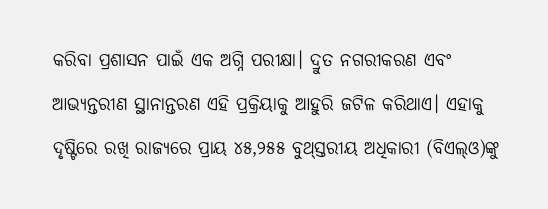କରିବା ପ୍ରଶାସନ ପାଇଁ ଏକ ଅଗ୍ନି ପରୀକ୍ଷା। ଦ୍ରୁତ ନଗରୀକରଣ ଏବଂ ଆଭ୍ୟନ୍ତରୀଣ ସ୍ଥାନାନ୍ତରଣ ଏହି ପ୍ରକ୍ରିୟାକୁ ଆହୁରି ଜଟିଳ କରିଥାଏ। ଏହାକୁ ଦୃଷ୍ଟିରେ ରଖି ରାଜ୍ୟରେ ପ୍ରାୟ ୪୫,୨୫୫ ବୁଥ୍ସ୍ତରୀୟ ଅଧିକାରୀ (ବିଏଲ୍ଓ)ଙ୍କୁ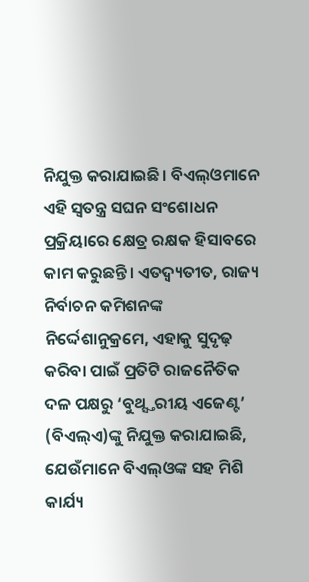ନିଯୁକ୍ତ କରାଯାଇଛି। ବିଏଲ୍ଓମାନେ ଏହି ସ୍ବତନ୍ତ୍ର ସଘନ ସଂଶୋଧନ ପ୍ରକ୍ରିୟାରେ କ୍ଷେତ୍ର ରକ୍ଷକ ହିସାବରେ କାମ କରୁଛନ୍ତି। ଏତଦ୍ବ୍ୟତୀତ, ରାଜ୍ୟ ନିର୍ବାଚନ କମିଶନଙ୍କ ନିର୍ଦ୍ଦେଶାନୁକ୍ରମେ, ଏହାକୁ ସୁଦୃଢ଼ କରିବା ପାଇଁ ପ୍ରତିଟି ରାଜନୈତିକ ଦଳ ପକ୍ଷରୁ ‘ବୁଥ୍ସ୍ତରୀୟ ଏଜେଣ୍ଟ’ (ବିଏଲ୍ଏ)ଙ୍କୁ ନିଯୁକ୍ତ କରାଯାଇଛି, ଯେଉଁମାନେ ବିଏଲ୍ଓଙ୍କ ସହ ମିଶି କାର୍ଯ୍ୟ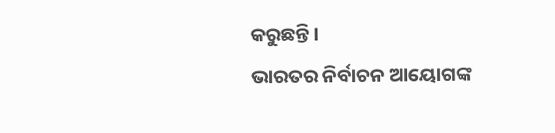କରୁଛନ୍ତି।
ଭାରତର ନିର୍ବାଚନ ଆୟୋଗଙ୍କ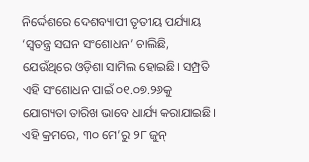ନିର୍ଦ୍ଦେଶରେ ଦେଶବ୍ୟାପୀ ତୃତୀୟ ପର୍ଯ୍ୟାୟ ‘ସ୍ବତନ୍ତ୍ର ସଘନ ସଂଶୋଧନ’ ଚାଲିଛି, ଯେଉଁଥିରେ ଓଡ଼ିଶା ସାମିଲ ହୋଇଛି। ସମ୍ପ୍ରତି ଏହି ସଂଶୋଧନ ପାଇଁ ୦୧.୦୭.୨୬କୁ ଯୋଗ୍ୟତା ତାରିଖ ଭାବେ ଧାର୍ଯ୍ୟ କରାଯାଇଛି। ଏହି କ୍ରମରେ, ୩୦ ମେ’ରୁ ୨୮ ଜୁନ୍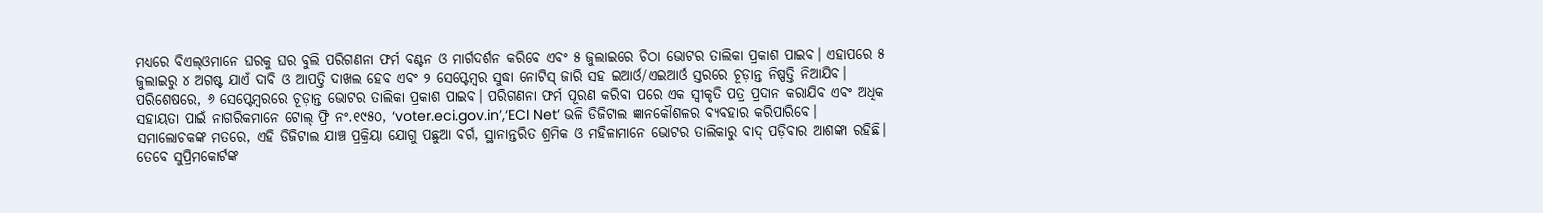ମଧ୍ୟରେ ବିଏଲ୍ଓମାନେ ଘରକୁ ଘର ବୁଲି ପରିଗଣନା ଫର୍ମ ବଣ୍ଟନ ଓ ମାର୍ଗଦର୍ଶନ କରିବେ ଏବଂ ୫ ଜୁଲାଇରେ ଚିଠା ଭୋଟର ତାଲିକା ପ୍ରକାଶ ପାଇବ। ଏହାପରେ ୫ ଜୁଲାଇରୁ ୪ ଅଗଷ୍ଟ ଯାଏଁ ଦାବି ଓ ଆପତ୍ତି ଦାଖଲ ହେବ ଏବଂ ୨ ସେପ୍ଟେମ୍ବର ସୁଦ୍ଧା ନୋଟିସ୍ ଜାରି ସହ ଇଆର୍ଓ/ଏଇଆର୍ଓ ସ୍ତରରେ ଚୂଡ଼ାନ୍ତ ନିଷ୍ପତ୍ତି ନିଆଯିବ। ପରିଶେଷରେ, ୬ ସେପ୍ଟେମ୍ବରରେ ଚୂଡ଼ାନ୍ତ ଭୋଟର ତାଲିକା ପ୍ରକାଶ ପାଇବ। ପରିଗଣନା ଫର୍ମ ପୂରଣ କରିବା ପରେ ଏକ ସ୍ବୀକୃତି ପତ୍ର ପ୍ରଦାନ କରାଯିବ ଏବଂ ଅଧିକ ସହାୟତା ପାଇଁ ନାଗରିକମାନେ ଟୋଲ୍ ଫ୍ରି ନଂ.୧୯୫୦, ‘voter.eci.gov.in’,‘ECI Net’ ଭଳି ଡିଜିଟାଲ ଜ୍ଞାନକୌଶଳର ବ୍ୟବହାର କରିପାରିବେ।
ସମାଲୋଚକଙ୍କ ମତରେ, ଏହି ଡିଜିଟାଲ ଯାଞ୍ଚ ପ୍ରକ୍ରିୟା ଯୋଗୁ ପଛୁଆ ବର୍ଗ, ସ୍ଥାନାନ୍ତରିତ ଶ୍ରମିକ ଓ ମହିଳାମାନେ ଭୋଟର ତାଲିକାରୁ ବାଦ୍ ପଡ଼ିବାର ଆଶଙ୍କା ରହିଛି। ତେବେ ସୁପ୍ରିମକୋର୍ଟଙ୍କ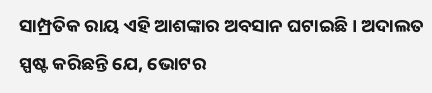ସାମ୍ପ୍ରତିକ ରାୟ ଏହି ଆଶଙ୍କାର ଅବସାନ ଘଟାଇଛି। ଅଦାଲତ ସ୍ପଷ୍ଟ କରିଛନ୍ତି ଯେ, ଭୋଟର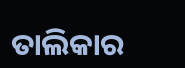ତାଲିକାର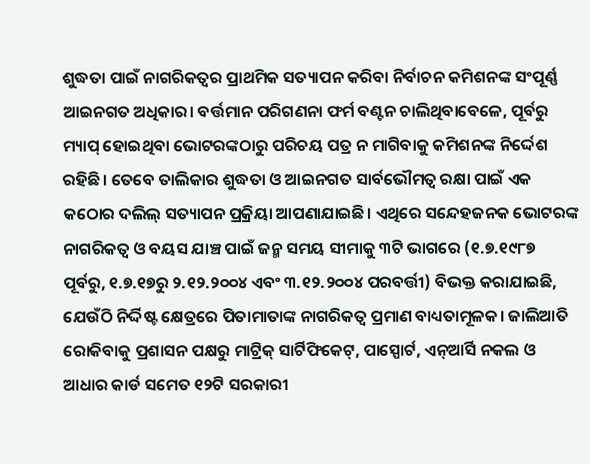ଶୁଦ୍ଧତା ପାଇଁ ନାଗରିକତ୍ୱର ପ୍ରାଥମିକ ସତ୍ୟାପନ କରିବା ନିର୍ବାଚନ କମିଶନଙ୍କ ସଂପୂର୍ଣ୍ଣ ଆଇନଗତ ଅଧିକାର। ବର୍ତ୍ତମାନ ପରିଗଣନା ଫର୍ମ ବଣ୍ଟନ ଚାଲିଥିବାବେଳେ, ପୂର୍ବରୁ ମ୍ୟାପ୍ ହୋଇଥିବା ଭୋଟରଙ୍କଠାରୁ ପରିଚୟ ପତ୍ର ନ ମାଗିବାକୁ କମିଶନଙ୍କ ନିର୍ଦ୍ଦେଶ ରହିଛି। ତେବେ ତାଲିକାର ଶୁଦ୍ଧତା ଓ ଆଇନଗତ ସାର୍ବଭୌମତ୍ୱ ରକ୍ଷା ପାଇଁ ଏକ କଠୋର ଦଲିଲ୍ ସତ୍ୟାପନ ପ୍ରକ୍ରିୟା ଆପଣାଯାଇଛି। ଏଥିରେ ସନ୍ଦେହଜନକ ଭୋଟରଙ୍କ ନାଗରିକତ୍ୱ ଓ ବୟସ ଯାଞ୍ଚ ପାଇଁ ଜନ୍ମ ସମୟ ସୀମାକୁ ୩ଟି ଭାଗରେ (୧.୭.୧୯୮୭ ପୂର୍ବରୁ, ୧.୭.୧୭ରୁ ୨.୧୨.୨୦୦୪ ଏବଂ ୩.୧୨.୨୦୦୪ ପରବର୍ତ୍ତୀ) ବିଭକ୍ତ କରାଯାଇଛି, ଯେଉଁଠି ନିର୍ଦ୍ଦିଷ୍ଟ କ୍ଷେତ୍ରରେ ପିତାମାତାଙ୍କ ନାଗରିକତ୍ୱ ପ୍ରମାଣ ବାଧ୍ୟତାମୂଳକ। ଜାଲିଆତି ରୋକିବାକୁ ପ୍ରଶାସନ ପକ୍ଷରୁ ମାଟ୍ରିକ୍ ସାର୍ଟିଫିକେଟ୍, ପାସ୍ପୋର୍ଟ, ଏନ୍ଆର୍ସି ନକଲ ଓ ଆଧାର କାର୍ଡ ସମେତ ୧୨ଟି ସରକାରୀ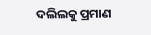ଦଲିଲକୁ ପ୍ରମାଣ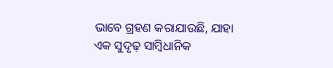ଭାବେ ଗ୍ରହଣ କରାଯାଉଛି, ଯାହା ଏକ ସୁଦୃଢ଼ ସାମ୍ବିଧାନିକ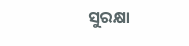ସୁରକ୍ଷା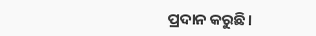ପ୍ରଦାନ କରୁଛି।